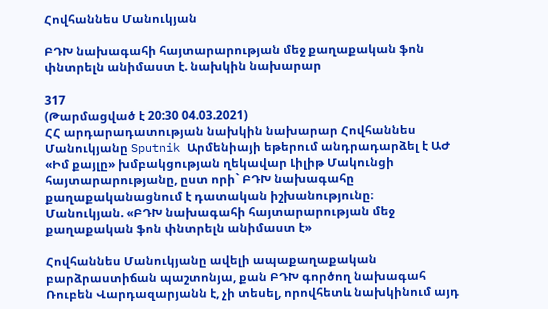Հովհաննես Մանուկյան

ԲԴԽ նախագահի հայտարարության մեջ քաղաքական ֆոն փնտրելն անիմաստ է. նախկին նախարար

317
(Թարմացված է 20:30 04.03.2021)
ՀՀ արդարադատության նախկին նախարար Հովհաննես Մանուկյանը Sputnik Արմենիայի եթերում անդրադարձել է ԱԺ «Իմ քայլը» խմբակցության ղեկավար Լիլիթ Մակունցի հայտարարությանը, ըստ որի` ԲԴԽ նախագահը քաղաքականացնում է դատական իշխանությունը։
Մանուկյան. «ԲԴԽ նախագահի հայտարարության մեջ քաղաքական ֆոն փնտրելն անիմաստ է»

Հովհաննես Մանուկյանը ավելի ապաքաղաքական բարձրաստիճան պաշտոնյա, քան ԲԴԽ գործող նախագահ Ռուբեն Վարդազարյանն է, չի տեսել, որովհետև նախկինում այդ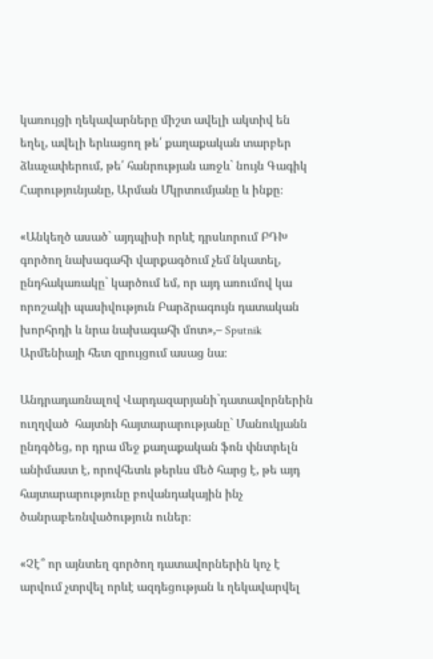կառույցի ղեկավարները միշտ ավելի ակտիվ են եղել, ավելի երևացող թե՛ քաղաքական տարբեր ձևաչափերում, թե՛ հանրության առջև` նույն Գագիկ Հարությունյանը, Արման Մկրտումյանը և ինքը։

«Անկեղծ ասած` այդպիսի որևէ դրսևորում ԲԴԽ գործող նախագահի վարքագծում չեմ նկատել, ընդհակառակը` կարծում եմ, որ այդ առումով կա որոշակի պասիվություն Բարձրագույն դատական խորհրդի և նրա նախագահի մոտ»,– Sputnik Արմենիայի հետ զրույցում ասաց նա։

Անդրադառնալով Վարդազարյանի`դատավորներին ուղղված  հայտնի հայտարարությանը` Մանուկյանն ընդգծեց, որ դրա մեջ քաղաքական ֆոն փնտրելն անիմաստ է, որովհետև թերևս մեծ հարց է, թե այդ հայտարարությունը բովանդակային ինչ ծանրաբեռնվածություն ուներ։

«Չէ՞ որ այնտեղ գործող դատավորներին կոչ է արվում չտրվել որևէ ազդեցության և ղեկավարվել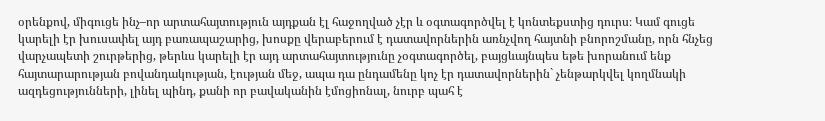օրենքով, միգուցե ինչ–որ արտահայտություն այդքան էլ հաջողված չէր և օգտագործվել է կոնտեքստից դուրս։ Կամ գուցե կարելի էր խուսափել այդ բառապաշարից, խոսքը վերաբերում է դատավորներին առնչվող հայտնի բնորոշմանը, որն հնչեց վարչապետի շուրթերից, թերևս կարելի էր այդ արտահայտությունը չօգտագործել, բայցևայնպես եթե խորանում ենք հայտարարության բովանդակության, էության մեջ, ապա դա ընդամենը կոչ էր դատավորներին` չենթարկվել կողմնակի ազդեցությունների, լինել պինդ, քանի որ բավականին էմոցիոնալ, նուրբ պահ է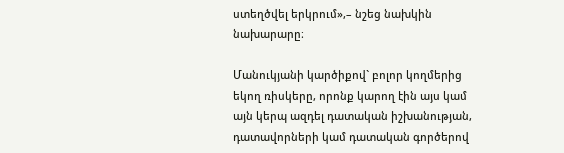ստեղծվել երկրում»,– նշեց նախկին նախարարը։

Մանուկյանի կարծիքով` բոլոր կողմերից եկող ռիսկերը, որոնք կարող էին այս կամ այն կերպ ազդել դատական իշխանության, դատավորների կամ դատական գործերով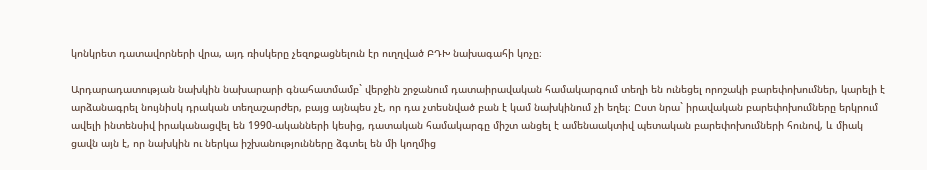կոնկրետ դատավորների վրա, այդ ռիսկերը չեզոքացնելուն էր ուղղված ԲԴԽ նախագահի կոչը։

Արդարադատության նախկին նախարարի գնահատմամբ` վերջին շրջանում դատաիրավական համակարգում տեղի են ունեցել որոշակի բարեփոխումներ, կարելի է արձանագրել նույնիսկ դրական տեղաշարժեր, բայց այնպես չէ, որ դա չտեսնված բան է կամ նախկինում չի եղել։ Ըստ նրա` իրավական բարեփոխումները երկրում ավելի ինտենսիվ իրականացվել են 1990-ականների կեսից, դատական համակարգը միշտ անցել է ամենաակտիվ պետական բարեփոխումների հունով, և միակ ցավն այն է, որ նախկին ու ներկա իշխանությունները ձգտել են մի կողմից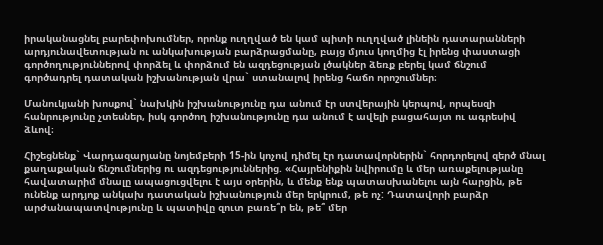իրականացնել բարեփոխումներ, որոնք ուղղված են կամ պիտի ուղղված լինեին դատարանների արդյունավետության ու անկախության բարձրացմանը, բայց մյուս կողմից էլ իրենց փաստացի գործողություններով փորձել և փորձում են ազդեցության լծակներ ձեռք բերել կամ ճնշում գործադրել դատական իշխանության վրա` ստանալով իրենց հաճո որոշումներ։

Մանուկյանի խոսքով` նախկին իշխանությունը դա անում էր ստվերային կերպով, որպեսզի հանրությունը չտեսներ, իսկ գործող իշխանությունը դա անում է ավելի բացահայտ ու ագրեսիվ ձևով։

Հիշեցնենք` Վարդազարյանը նոյեմբերի 15-ին կոչով դիմել էր դատավորներին` հորդորելով զերծ մնալ քաղաքական ճնշումներից ու ազդեցություններից. «Հայրենիքին նվիրումը և մեր առաքելությանը հավատարիմ մնալը ապացուցվելու է այս օրերին, և մենք ենք պատասխանելու այն հարցին, թե ունենք արդյոք անկախ դատական իշխանություն մեր երկրում, թե ոչ: Դատավորի բարձր արժանապատվությունը և պատիվը զուտ բառե՞ր են, թե՞ մեր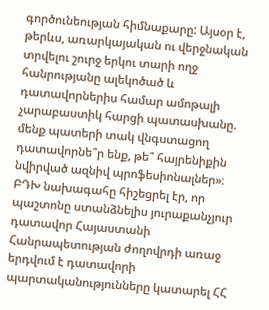գործունեության հիմնաքարը: Այսօր է, թերևս, առարկայական ու վերջնական տրվելու շուրջ երկու տարի ողջ հանրությանը ալեկոծած և դատավորներիս համար ամոթալի չարաբաստիկ հարցի պատասխանը. մենք պատերի տակ վնգստացող դատավորնե՞ր ենք, թե՞ հայրենիքին նվիրված ազնիվ պրոֆեսիոնալներ»։ ԲԴԽ նախագահը հիշեցրել էր, որ պաշտոնը ստանձնելիս յուրաքանչյուր դատավոր Հայաստանի Հանրապետության ժողովրդի առաջ երդվում է դատավորի պարտականությունները կատարել ՀՀ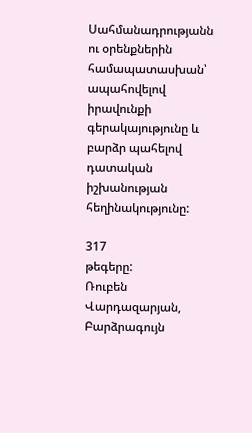Սահմանադրությանն ու օրենքներին համապատասխան՝ ապահովելով իրավունքի գերակայությունը և բարձր պահելով դատական իշխանության հեղինակությունը:

317
թեգերը:
Ռուբեն Վարդազարյան, Բարձրագույն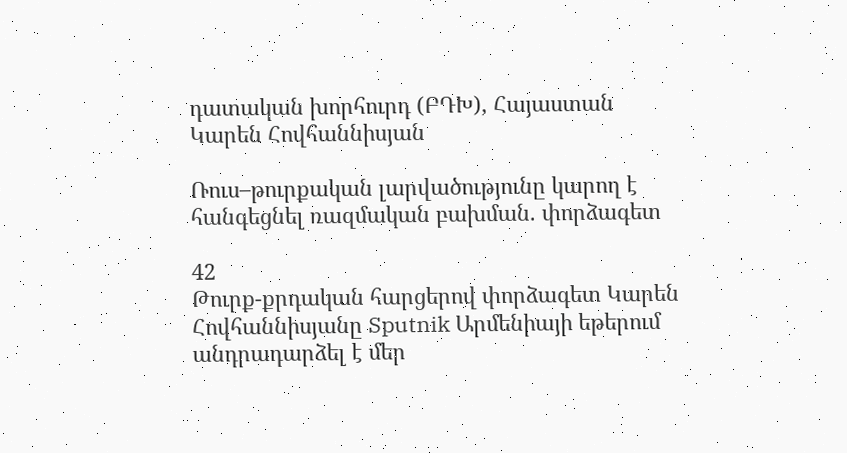դատական խորհուրդ (ԲԴԽ), Հայաստան
Կարեն Հովհաննիսյան

Ռուս–թուրքական լարվածությունը կարող է հանգեցնել ռազմական բախման. փորձագետ

42
Թուրք-քրդական հարցերով փորձագետ Կարեն Հովհաննիսյանը Sputnik Արմենիայի եթերում անդրադարձել է մեր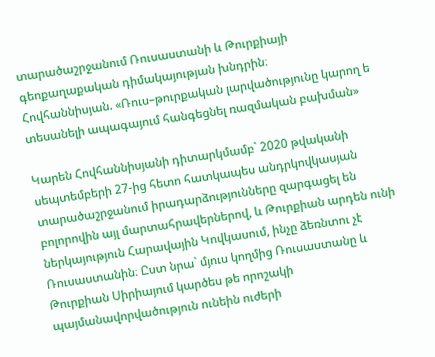տարածաշրջանում Ռուսաստանի և Թուրքիայի գեոքաղաքական դիմակայության խնդրին։
Հովհաննիսյան. «Ռուս–թուրքական լարվածությունը կարող ե տեսանելի ապագայում հանգեցնել ռազմական բախման»

Կարեն Հովհաննիսյանի դիտարկմամբ` 2020 թվականի սեպտեմբերի 27-ից հետո հատկապես անդրկովկասյան տարածաշրջանում իրադարձությունները զարգացել են բոլորովին այլ մարտահրավերներով, և Թուրքիան արդեն ունի ներկայություն Հարավային Կովկասում, ինչը ձեռնտու չէ Ռուսաստանին։ Ըստ նրա` մյուս կողմից Ռուսաստանը և Թուրքիան Սիրիայում կարծես թե որոշակի պայմանավորվածություն ունեին ուժերի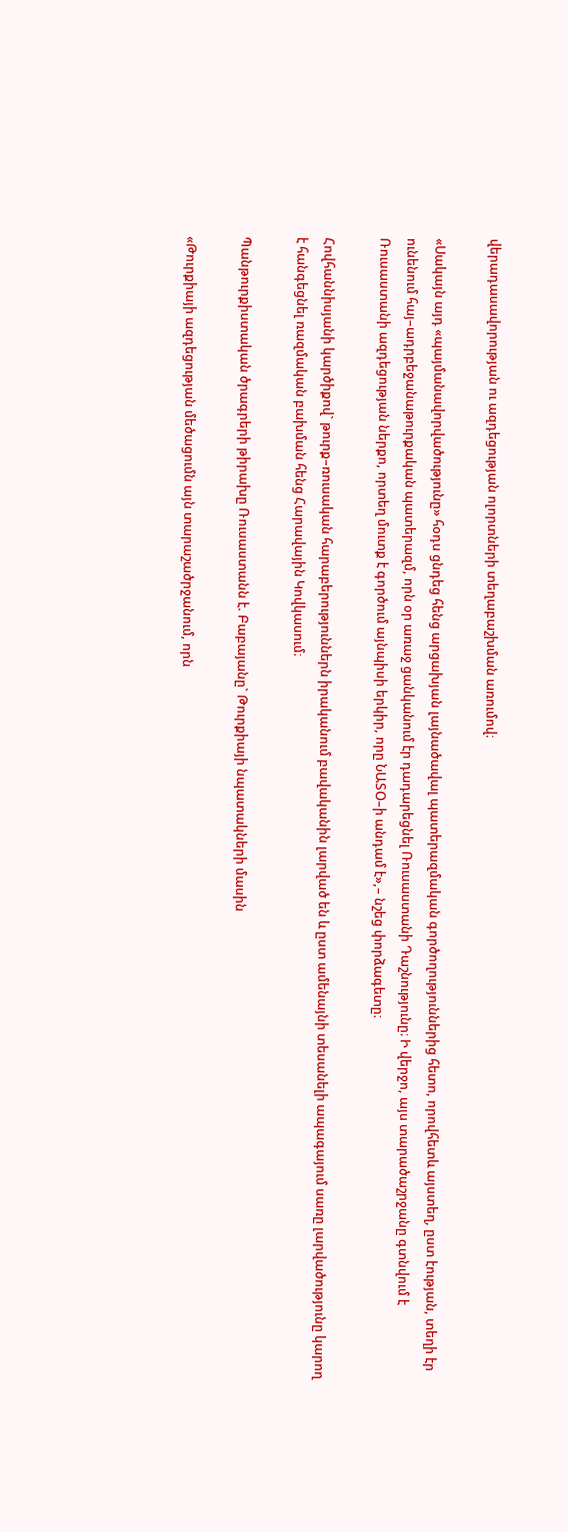վերադասավորության ու ազդեցության ոլորտների տեղաբաշխման առումով։

«Սակայն այդ «պայմանավորվածությունը» հօդս ցնդեց հենց արցախյան լայնածավալ պատերազմական գործողություններից հետո, որովհետև այստեղ, ըստ էության, տեղի էր ունենում հայ–ադրբեջանաթուրքական պատերազմ, որն օր առաջ ցանկանում էր դադարեցնել Ռուսաստանի Դաշնությունը։ Ի վերջո, այս տարածաշրջանը գտնվում է Ռուսաստանի ազդեցության ներքո, որտեղ մուտք է գործում այնպիսի երկիր, որը ՆԱՏՕ–ի անդամ է»,– նշեց փորձագետը։

Հովհաննիսյանի կարծիքով` թուրք–ռուսական հարաբերություններն իրականում բավականին լարված են և ըստ ամենայնի տեսանելի ապագայում սառը լարվածությունը կարող է հանգեցնել ռազմական բախման հենց Հարավային Կովկասում։

Պանթուրքիստական ծրագրերի թիրախը Ռուսաստանն է. Բաբայանը` Թուրքիայի նպատակների մասին

«Թուրքիայի ազդեցության մեծացումն այն տարաշածրջանում, որն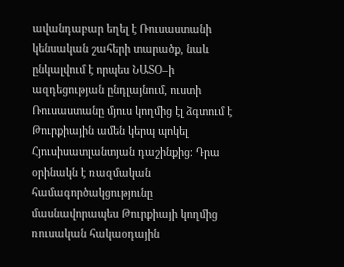ավանդաբար եղել է Ռուսաստանի կենսական շահերի տարածք, նաև ընկալվում է որպես ՆԱՏՕ–ի ազդեցության ընդլայնում, ուստի Ռուսաստանը մյուս կողմից էլ ձգտում է Թուրքիային ամեն կերպ պոկել Հյուսիսատլանտյան դաշինքից։ Դրա օրինակն է ռազմական համագործակցությունը մասնավորապես Թուրքիայի կողմից ռուսական հակաօդային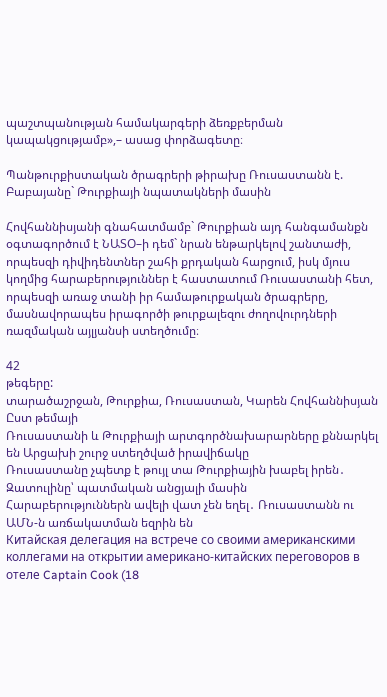պաշտպանության համակարգերի ձեռքբերման կապակցությամբ»,– ասաց փորձագետը։

Պանթուրքիստական ծրագրերի թիրախը Ռուսաստանն է. Բաբայանը` Թուրքիայի նպատակների մասին

Հովհաննիսյանի գնահատմամբ` Թուրքիան այդ հանգամանքն օգտագործում է ՆԱՏՕ–ի դեմ` նրան ենթարկելով շանտաժի, որպեսզի դիվիդենտներ շահի քրդական հարցում, իսկ մյուս կողմից հարաբերություններ է հաստատում Ռուսաստանի հետ, որպեսզի առաջ տանի իր համաթուրքական ծրագրերը, մասնավորապես իրագործի թուրքալեզու ժողովուրդների ռազմական այլյանսի ստեղծումը։

42
թեգերը:
տարածաշրջան, Թուրքիա, Ռուսաստան, Կարեն Հովհաննիսյան
Ըստ թեմայի
Ռուսաստանի և Թուրքիայի արտգործնախարարները քննարկել են Արցախի շուրջ ստեղծված իրավիճակը
Ռուսաստանը չպետք է թույլ տա Թուրքիային խաբել իրեն․ Զատուլինը՝ պատմական անցյալի մասին
Հարաբերություններն ավելի վատ չեն եղել․ Ռուսաստանն ու ԱՄՆ-ն առճակատման եզրին են
Китайская делегация на встрече со своими американскими коллегами на открытии американо-китайских переговоров в отеле Captain Cook (18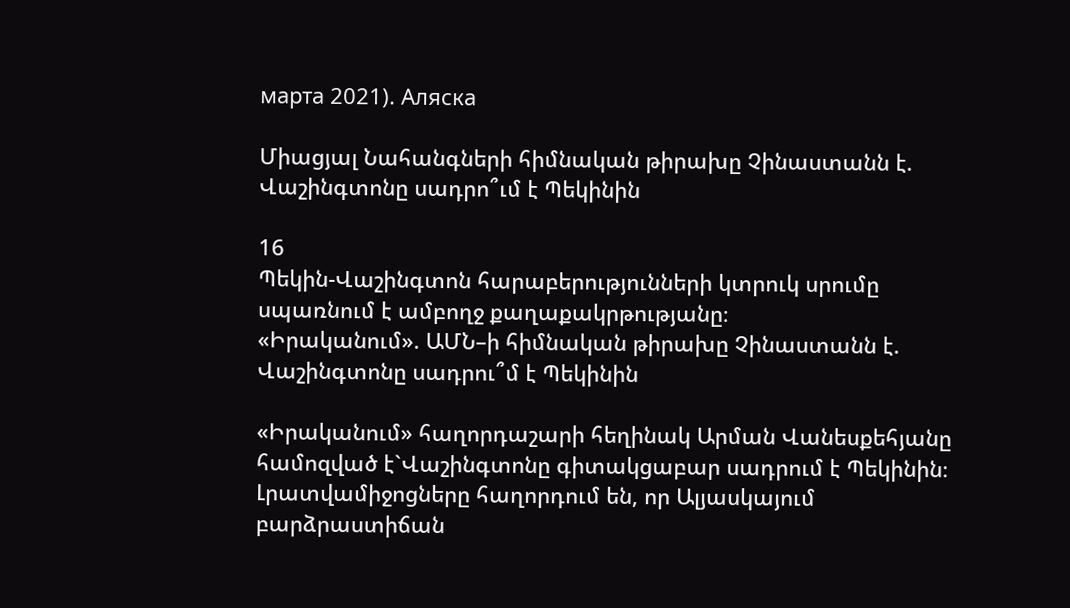марта 2021). Аляска

Միացյալ Նահանգների հիմնական թիրախը Չինաստանն է. Վաշինգտոնը սադրո՞ւմ է Պեկինին

16
Պեկին-Վաշինգտոն հարաբերությունների կտրուկ սրումը սպառնում է ամբողջ քաղաքակրթությանը։
«Իրականում». ԱՄՆ–ի հիմնական թիրախը Չինաստանն է. Վաշինգտոնը սադրու՞մ է Պեկինին

«Իրականում» հաղորդաշարի հեղինակ Արման Վանեսքեհյանը համոզված է`Վաշինգտոնը գիտակցաբար սադրում է Պեկինին։ Լրատվամիջոցները հաղորդում են, որ Ալյասկայում բարձրաստիճան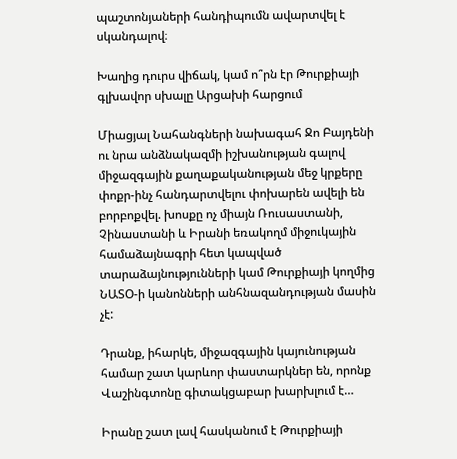պաշտոնյաների հանդիպումն ավարտվել է սկանդալով։

Խաղից դուրս վիճակ, կամ ո՞րն էր Թուրքիայի գլխավոր սխալը Արցախի հարցում

Միացյալ Նահանգների նախագահ Ջո Բայդենի ու նրա անձնակազմի իշխանության գալով միջազգային քաղաքականության մեջ կրքերը փոքր-ինչ հանդարտվելու փոխարեն ավելի են բորբոքվել. խոսքը ոչ միայն Ռուսաստանի, Չինաստանի և Իրանի եռակողմ միջուկային համաձայնագրի հետ կապված տարաձայնությունների կամ Թուրքիայի կողմից ՆԱՏՕ-ի կանոնների անհնազանդության մասին չէ:

Դրանք, իհարկե, միջազգային կայունության համար շատ կարևոր փաստարկներ են, որոնք Վաշինգտոնը գիտակցաբար խարխլում է…

Իրանը շատ լավ հասկանում է Թուրքիայի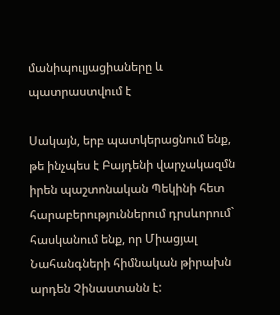մանիպուլյացիաները և պատրաստվում է

Սակայն, երբ պատկերացնում ենք, թե ինչպես է Բայդենի վարչակազմն իրեն պաշտոնական Պեկինի հետ հարաբերություններում դրսևորում` հասկանում ենք, որ Միացյալ Նահանգների հիմնական թիրախն արդեն Չինաստանն է: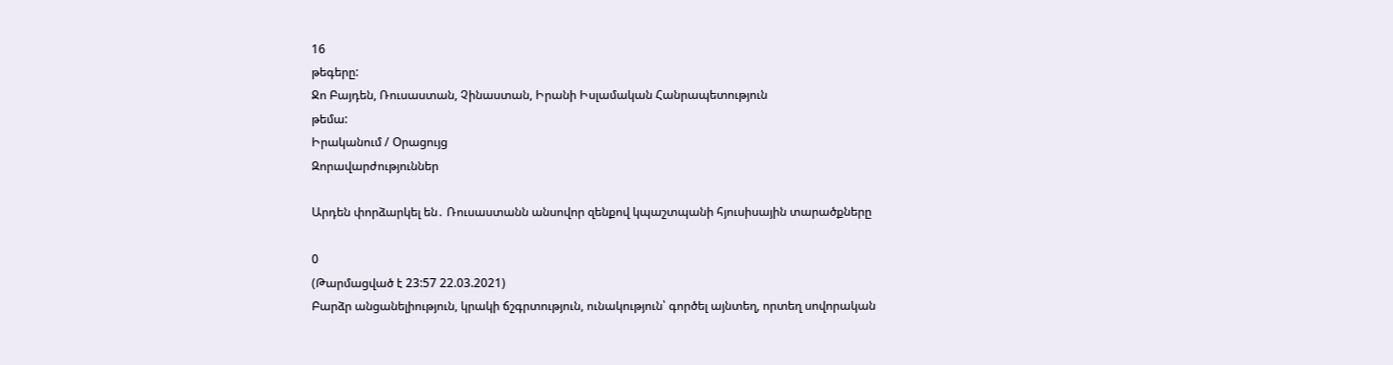16
թեգերը:
Ջո Բայդեն, Ռուսաստան, Չինաստան, Իրանի Իսլամական Հանրապետություն
թեմա:
Իրականում / Օրացույց
Զորավարժություններ

Արդեն փորձարկել են․ Ռուսաստանն անսովոր զենքով կպաշտպանի հյուսիսային տարածքները

0
(Թարմացված է 23:57 22.03.2021)
Բարձր անցանելիություն, կրակի ճշգրտություն, ունակություն՝ գործել այնտեղ, որտեղ սովորական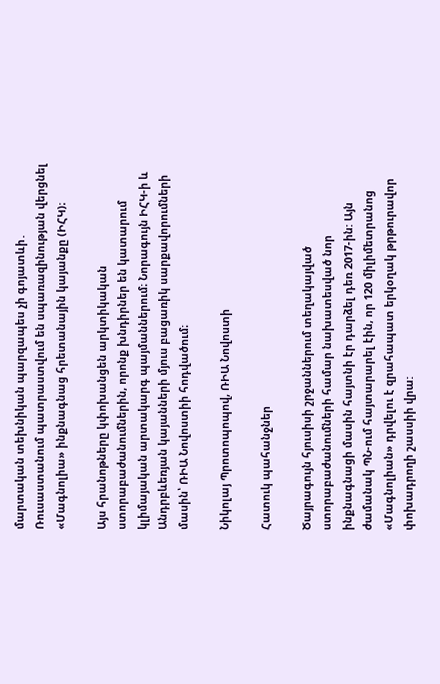մարտական տեխնիկան պարզապես չի գոյատևի․ Ռուսաստանում պատրաստվում են սպառազինության վերցնել «Մագնոլիա» ինքնագնաց հրետանային կայանքը (ԻՀԿ)։

Այս հրանոթները կփոխանցեն արկտիկական ստորաբաժանումներին, որոնք խնդիրներ են կատարում կլիմայական արտակարգ պայմաններում։ Նորագույն ԻՀԿ-ի և Անդրբևեռյան կայանների մյուս բացառիկ սարքավորումների մասին՝ ՌԻԱ Նովոստիի հոդվածում։

Նիկոլայ Պրոտոպոպով, ՌԻԱ Նովոստի

Հատուկ պահանջներ

Ծայրագույն հյուսիսի շրջաններում տեղակայված ստորաբաժանումների համար նախատեսված նոր ինքնագնացի մասին հայտնի էր դարձել դեռ 2017-ին: Այն ժամանակ ՊՆ-ում հայտարարել էին, որ 120 միլիմետրանոց «Մագնոլիան» դրվելու է զրահապատ երկօղակ թրթուրավոր փոխադրողի շասսիի վրա: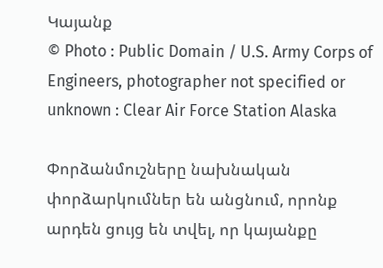Կայանք
© Photo : Public Domain / U.S. Army Corps of Engineers, photographer not specified or unknown : Clear Air Force Station Alaska

Փորձանմուշները նախնական փորձարկումներ են անցնում, որոնք արդեն ցույց են տվել, որ կայանքը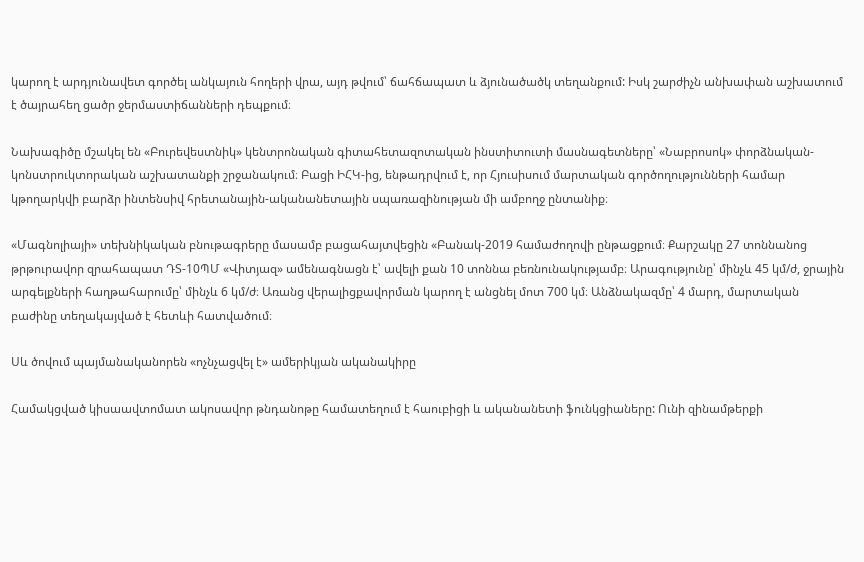կարող է արդյունավետ գործել անկայուն հողերի վրա, այդ թվում՝ ճահճապատ և ձյունածածկ տեղանքում: Իսկ շարժիչն անխափան աշխատում է ծայրահեղ ցածր ջերմաստիճանների դեպքում։

Նախագիծը մշակել են «Բուրեվեստնիկ» կենտրոնական գիտահետազոտական ինստիտուտի մասնագետները՝ «Նաբրոսոկ» փորձնական-կոնստրուկտորական աշխատանքի շրջանակում։ Բացի ԻՀԿ-ից, ենթադրվում է, որ Հյուսիսում մարտական գործողությունների համար կթողարկվի բարձր ինտենսիվ հրետանային-ականանետային սպառազինության մի ամբողջ ընտանիք։

«Մագնոլիայի» տեխնիկական բնութագրերը մասամբ բացահայտվեցին «Բանակ-2019 համաժողովի ընթացքում։ Քարշակը 27 տոննանոց թրթուրավոր զրահապատ ԴՏ-10ՊՄ «Վիտյազ» ամենագնացն է՝ ավելի քան 10 տոննա բեռնունակությամբ։ Արագությունը՝ մինչև 45 կմ/ժ, ջրային արգելքների հաղթահարումը՝ մինչև 6 կմ/ժ։ Առանց վերալիցքավորման կարող է անցնել մոտ 700 կմ։ Անձնակազմը՝ 4 մարդ, մարտական բաժինը տեղակայված է հետևի հատվածում։

Սև ծովում պայմանականորեն «ոչնչացվել է» ամերիկյան ականակիրը

Համակցված կիսաավտոմատ ակոսավոր թնդանոթը համատեղում է հաուբիցի և ականանետի ֆունկցիաները: Ունի զինամթերքի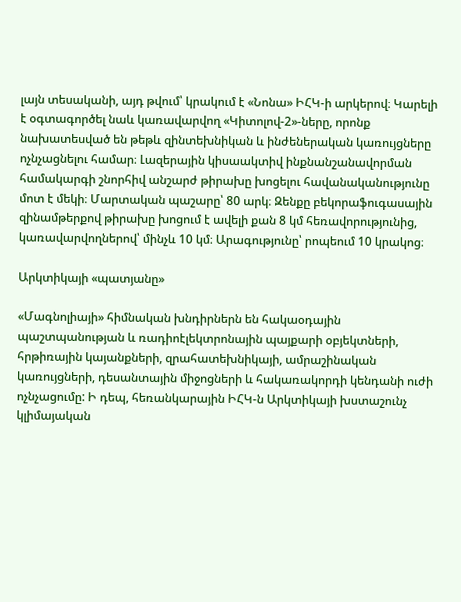լայն տեսականի, այդ թվում՝ կրակում է «Նոնա» ԻՀԿ-ի արկերով։ Կարելի է օգտագործել նաև կառավարվող «Կիտոլով-2»-ները, որոնք նախատեսված են թեթև զինտեխնիկան և ինժեներական կառույցները ոչնչացնելու համար։ Լազերային կիսաակտիվ ինքնանշանավորման համակարգի շնորհիվ անշարժ թիրախը խոցելու հավանականությունը մոտ է մեկի։ Մարտական պաշարը՝ 80 արկ։ Զենքը բեկորաֆուգասային զինամթերքով թիրախը խոցում է ավելի քան 8 կմ հեռավորությունից, կառավարվողներով՝ մինչև 10 կմ։ Արագությունը՝ րոպեում 10 կրակոց։

Արկտիկայի «պատյանը»

«Մագնոլիայի» հիմնական խնդիրներն են հակաօդային պաշտպանության և ռադիոէլեկտրոնային պայքարի օբյեկտների, հրթիռային կայանքների, զրահատեխնիկայի, ամրաշինական կառույցների, դեսանտային միջոցների և հակառակորդի կենդանի ուժի ոչնչացումը: Ի դեպ, հեռանկարային ԻՀԿ-ն Արկտիկայի խստաշունչ կլիմայական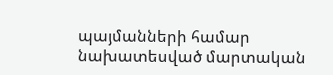պայմանների համար նախատեսված մարտական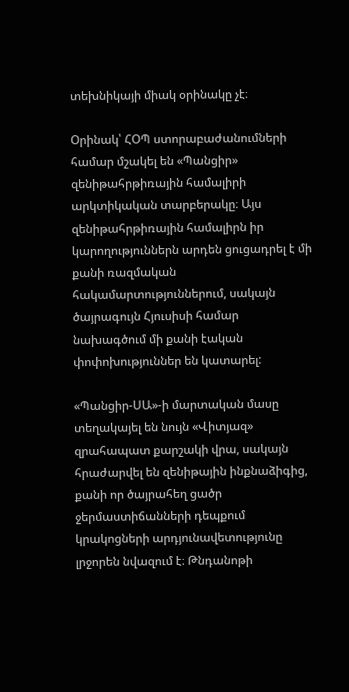տեխնիկայի միակ օրինակը չէ։

Օրինակ՝ ՀՕՊ ստորաբաժանումների համար մշակել են «Պանցիր» զենիթահրթիռային համալիրի արկտիկական տարբերակը։ Այս զենիթահրթիռային համալիրն իր կարողություններն արդեն ցուցադրել է մի քանի ռազմական հակամարտություններում, սակայն ծայրագույն Հյուսիսի համար նախագծում մի քանի էական փոփոխություններ են կատարել:

«Պանցիր-ՍԱ»-ի մարտական մասը տեղակայել են նույն «Վիտյազ» զրահապատ քարշակի վրա, սակայն հրաժարվել են զենիթային ինքնաձիգից, քանի որ ծայրահեղ ցածր ջերմաստիճանների դեպքում կրակոցների արդյունավետությունը լրջորեն նվազում է։ Թնդանոթի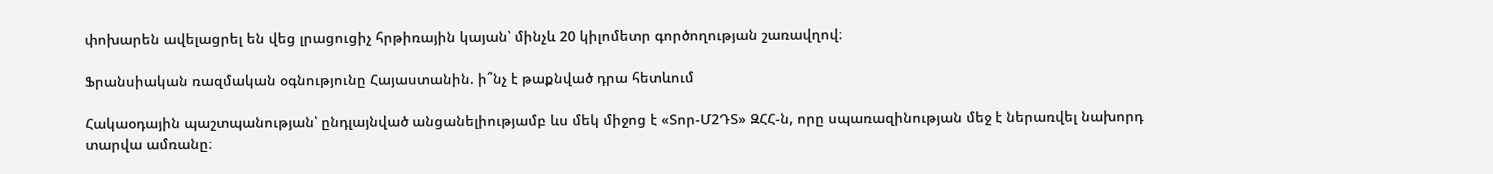փոխարեն ավելացրել են վեց լրացուցիչ հրթիռային կայան՝ մինչև 20 կիլոմետր գործողության շառավղով։

Ֆրանսիական ռազմական օգնությունը Հայաստանին. ի՞նչ է թաքնված դրա հետևում

Հակաօդային պաշտպանության՝ ընդլայնված անցանելիությամբ ևս մեկ միջոց է «Տոր-Մ2ԴՏ» ԶՀՀ-ն, որը սպառազինության մեջ է ներառվել նախորդ տարվա ամռանը։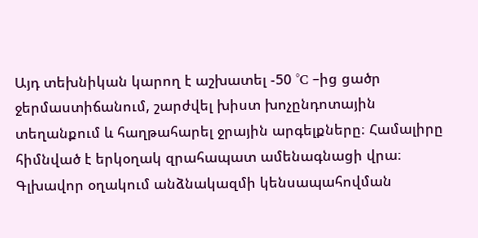Այդ տեխնիկան կարող է աշխատել -50 °C –ից ցածր ջերմաստիճանում, շարժվել խիստ խոչընդոտային տեղանքում և հաղթահարել ջրային արգելքները։ Համալիրը հիմնված է երկօղակ զրահապատ ամենագնացի վրա։ Գլխավոր օղակում անձնակազմի կենսապահովման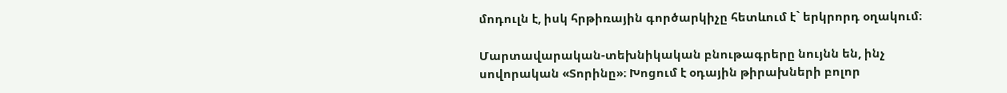մոդուլն է, իսկ հրթիռային գործարկիչը հետևում է` երկրորդ օղակում։

Մարտավարական-տեխնիկական բնութագրերը նույնն են, ինչ սովորական «Տորինը»։ Խոցում է օդային թիրախների բոլոր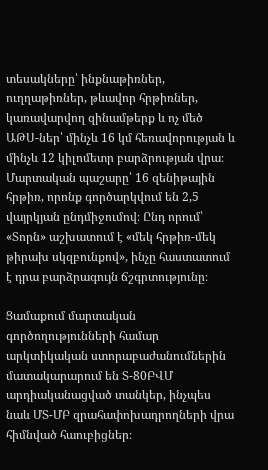տեսակները՝ ինքնաթիռներ, ուղղաթիռներ, թևավոր հրթիռներ, կառավարվող զինամթերք և ոչ մեծ ԱԹՍ-ներ՝ մինչև 16 կմ հեռավորության և մինչև 12 կիլոմետր բարձրության վրա։ Մարտական պաշարը՝ 16 զենիթային հրթիռ, որոնք գործարկվում են 2,5 վայրկյան ընդմիջումով։ Ընդ որում՝ «Տորն» աշխատում է «մեկ հրթիռ-մեկ թիրախ սկզբունքով», ինչը հաստատում է դրա բարձրագույն ճշգրտությունը։

Ցամաքում մարտական գործողությունների համար արկտիկական ստորաբաժանումներին մատակարարում են Տ-80ԲՎՄ արդիականացված տանկեր, ինչպես նաև ՄՏ-ՄԲ զրահափոխադրողների վրա հիմնված հաուբիցներ։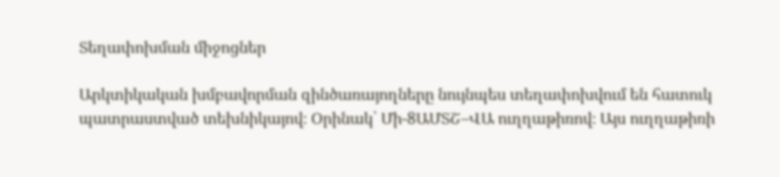Տեղափոխման միջոցներ

Արկտիկական խմբավորման զինծառայողները նույնպես տեղափոխվում են հատուկ պատրաստված տեխնիկայով։ Օրինակ՝ Մի-8ԱՄՏՇ–ՎԱ ուղղաթիռով։ Այս ուղղաթիռի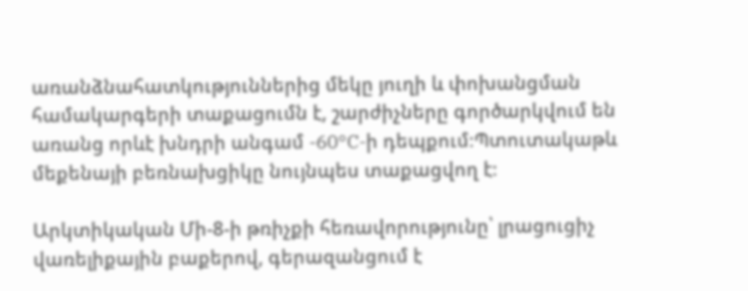առանձնահատկություններից մեկը յուղի և փոխանցման համակարգերի տաքացումն է, շարժիչները գործարկվում են առանց որևէ խնդրի անգամ -60°C-ի դեպքում։Պտուտակաթև մեքենայի բեռնախցիկը նույնպես տաքացվող է։

Արկտիկական Մի-8-ի թռիչքի հեռավորությունը՝ լրացուցիչ վառելիքային բաքերով, գերազանցում է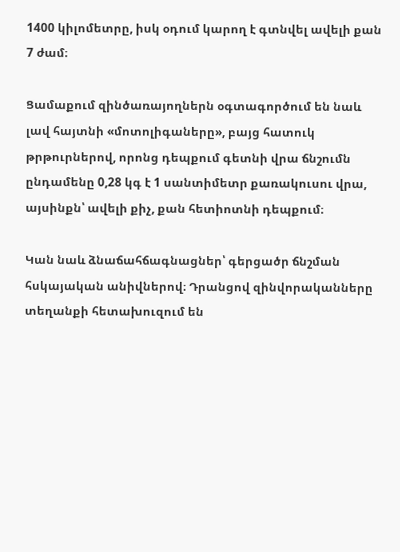1400 կիլոմետրը, իսկ օդում կարող է գտնվել ավելի քան 7 ժամ։

Ցամաքում զինծառայողներն օգտագործում են նաև լավ հայտնի «մոտոլիգաները», բայց հատուկ թրթուրներով, որոնց դեպքում գետնի վրա ճնշումն ընդամենը 0,28 կգ է 1 սանտիմետր քառակուսու վրա, այսինքն՝ ավելի քիչ, քան հետիոտնի դեպքում։

Կան նաև ձնաճահճագնացներ՝ գերցածր ճնշման հսկայական անիվներով։ Դրանցով զինվորականները տեղանքի հետախուզում են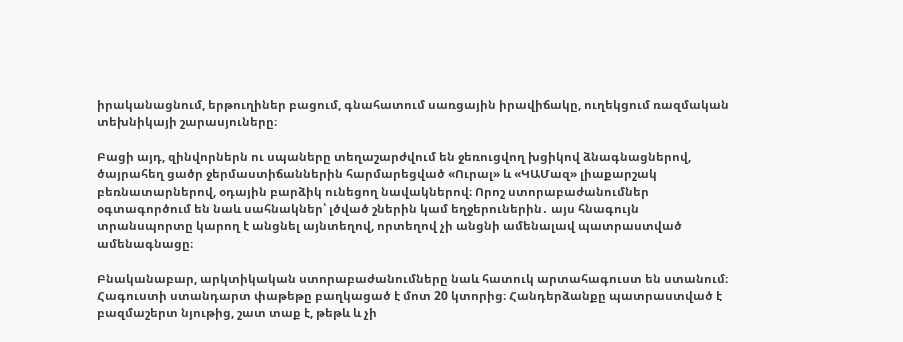իրականացնում, երթուղիներ բացում, գնահատում սառցային իրավիճակը, ուղեկցում ռազմական տեխնիկայի շարասյուները։

Բացի այդ, զինվորներն ու սպաները տեղաշարժվում են ջեռուցվող խցիկով ձնագնացներով, ծայրահեղ ցածր ջերմաստիճաններին հարմարեցված «Ուրալ» և «ԿԱՄազ» լիաքարշակ բեռնատարներով, օդային բարձիկ ունեցող նավակներով։ Որոշ ստորաբաժանումներ օգտագործում են նաև սահնակներ՝ լծված շներին կամ եղջերուներին․ այս հնագույն տրանսպորտը կարող է անցնել այնտեղով, որտեղով չի անցնի ամենալավ պատրաստված ամենագնացը։

Բնականաբար, արկտիկական ստորաբաժանումները նաև հատուկ արտահագուստ են ստանում։ Հագուստի ստանդարտ փաթեթը բաղկացած է մոտ 20 կտորից։ Հանդերձանքը պատրաստված է բազմաշերտ նյութից, շատ տաք է, թեթև և չի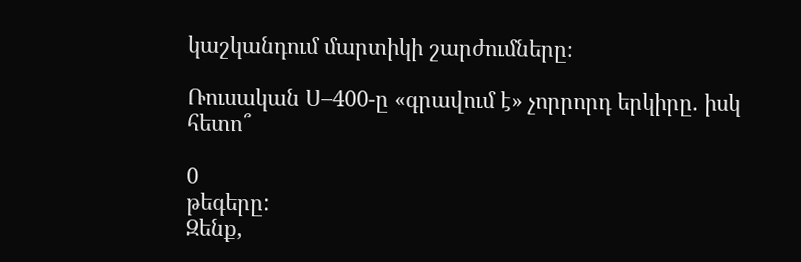կաշկանդում մարտիկի շարժումները։

Ռուսական Ս–400-ը «գրավում է» չորրորդ երկիրը. իսկ հետո՞

0
թեգերը:
Զենք,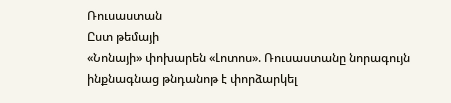Ռուսաստան
Ըստ թեմայի
«Նոնայի» փոխարեն «Լոտոս». Ռուսաստանը նորագույն ինքնագնաց թնդանոթ է փորձարկել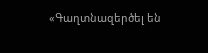«Գաղտնազերծել են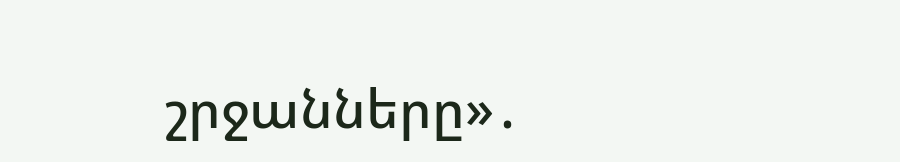շրջանները»․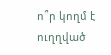ո՞ր կողմ է ուղղված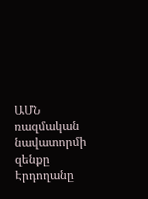ԱՄՆ ռազմական նավատորմի զենքը
Էրդողանը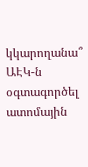կկարողանա՞ ԱԷԿ-ն օգտագործել ատոմային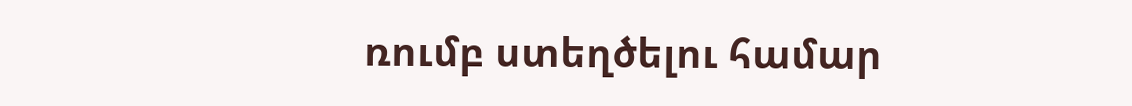ռումբ ստեղծելու համար